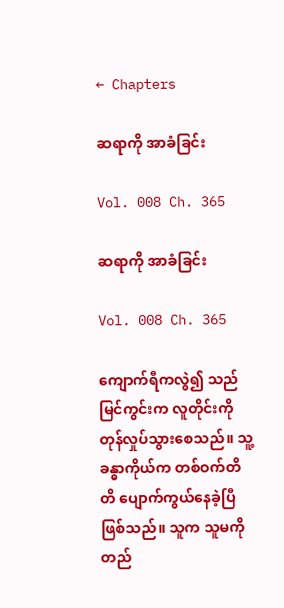← Chapters

ဆရာကို အာခံခြင်း

Vol. 008 Ch. 365

ဆရာကို အာခံခြင်း

Vol. 008 Ch. 365

ကျောက်ရီကလွဲ၍ သည်မြင်ကွင်းက လူတိုင်းကို တုန်လှုပ်သွားစေသည်။ သူ့ခန္ဓာကိုယ်က တစ်ဝက်တိတိ ပျောက်ကွယ်နေခဲ့ပြီ ဖြစ်သည်။ သူက သူမကို တည်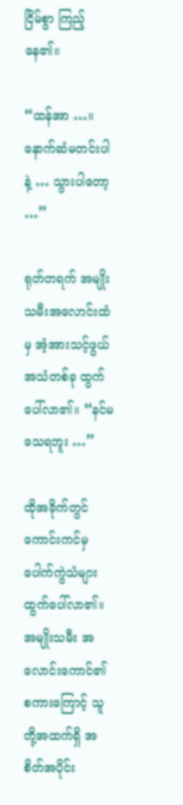ငြိမ်စွာ ကြည့်နေ၏။

“ထန်အာ …။ နောက်ဆံမတင်းပါနဲ့ … သွားပါတော့ …”

ရုတ်တရက် အမျိုးသမီးအလောင်းထံမှ အံ့အားသင့်ဖွယ်အသံတစ်ခု ထွက်ပေါ်လာ၏။ “နင်မသေရဘူး …”

ထိုအခိုက်တွင် ကောင်းကင်မှ ပေါက်ကွဲသံများ ထွက်ပေါ်လာ၏။ အမျိုးသမီး အလောင်းကောင်၏ စကားကြောင့် သူတို့အထက်ရှိ အစိတ်အပိုင်း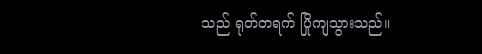သည် ရုတ်တရက် ပြိုကျသွားသည်။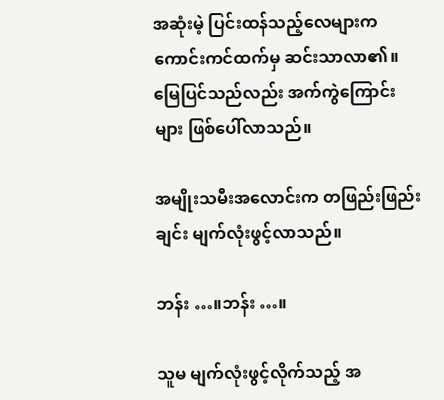အဆုံးမဲ့ ပြင်းထန်သည့်လေများက ကောင်းကင်ထက်မှ ဆင်းသာလာ၏။ မြေပြင်သည်လည်း အက်ကွဲကြောင်းများ ဖြစ်ပေါ်လာသည်။

အမျိုးသမီးအလောင်းက တဖြည်းဖြည်းချင်း မျက်လုံးဖွင့်လာသည်။

ဘန်း …။ဘန်း …။

သူမ မျက်လုံးဖွင့်လိုက်သည့် အ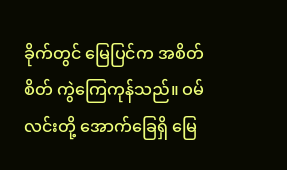ခိုက်တွင် မြေပြင်က အစိတ်စိတ် ကွဲကြေကုန်သည်။ ဝမ်လင်းတို့ အောက်ခြေရှိ မြေ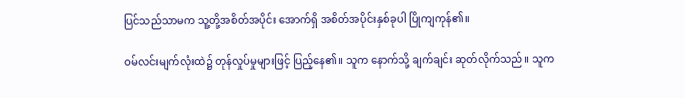ပြင်သည်သာမက သူ့တို့အစိတ်အပိုင်း အောက်ရှိ အစိတ်အပိုင်းနှစ်ခုပါ ပြိုကျကုန်၏။

ဝမ်လင်းမျက်လုံးထဲ၌ တုန်လှုပ်မှုများဖြင့် ပြည့်နေ၏။ သူက နောက်သို့ ချက်ချင်း ဆုတ်လိုက်သည်။ သူက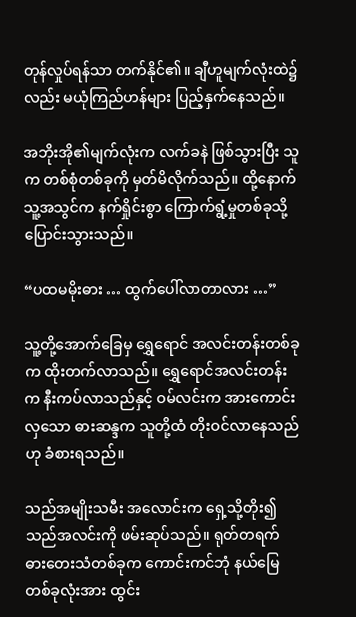တုန်လှုပ်ရန်သာ တက်နိုင်၏။ ချီဟူမျက်လုံးထဲ၌လည်း မယုံကြည်ဟန်များ ပြည့်နှက်နေသည်။

အဘိုးအို၏မျက်လုံးက လက်ခနဲ ဖြစ်သွားပြီး သူက တစ်စုံတစ်ခုကို မှတ်မိလိုက်သည်။ ထို့နောက် သူ့အသွင်က နက်ရှိုင်းစွာ ကြောက်ရွံ့မှုတစ်ခုသို့ ပြောင်းသွားသည်။

“ပထမမိုးဓား … ထွက်ပေါ်လာတာလား …”

သူ့တို့အောက်ခြေမှ ရွှေရောင် အလင်းတန်းတစ်ခုက ထိုးတက်လာသည်။ ရွှေရောင်အလင်းတန်းက နီးကပ်လာသည်နှင့် ဝမ်လင်းက အားကောင်းလှသော ဓားဆန္ဒက သူတို့ထံ တိုးဝင်လာနေသည်ဟု ခံစားရသည်။

သည်အမျိုးသမီး အလောင်းက ရှေ့သို့တိုး၍ သည်အလင်းကို ဖမ်းဆုပ်သည်။ ရုတ်တရက် ဓားတေးသံတစ်ခုက ကောင်းကင်ဘုံ နယ်မြေတစ်ခုလုံးအား ထွင်း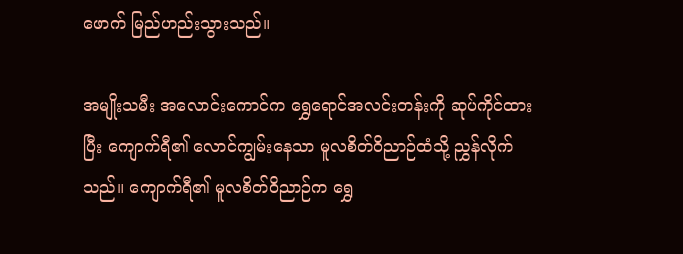ဖောက် မြည်ဟည်းသွားသည်။

အမျိုးသမီး အလောင်းကောင်က ရွှေရောင်အလင်းတန်းကို ဆုပ်ကိုင်ထားပြီး ကျောက်ရီ၏ လောင်ကျွမ်းနေသာ မူလစိတ်ဝိညာဉ်ထံသို့ ညွှန်လိုက်သည်။ ကျောက်ရီ၏ မူလစိတ်ဝိညာဉ်က ရွှေ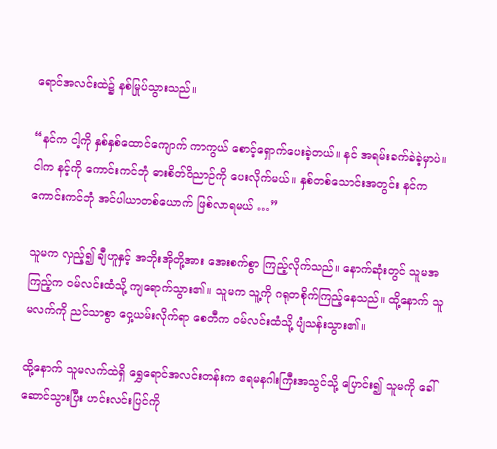ရောင်အလင်းထဲ၌ နစ်မြုပ်သွားသည်။

“နင်က ငါ့ကို နှစ်နှစ်ထောင်ကျောက် ကာကွယ် စောင့်ရှောက်ပေးခဲ့တယ်။ နင် အရမ်းခက်ခဲခဲ့မှာပဲ။ ငါက နင့်ကို ကောင်းကင်ဘုံ ဓားစိတ်ဝိညာဉ်ကို ပေးလိုက်မယ်။ နှစ်တစ်သောင်းအတွင်း နင်က ကောင်းကင်ဘုံ အင်ပါယာတစ်ယောက် ဖြစ်လာရမယ် …”

သူမက လှည့်၍ ချီဟူနှင့် အဘိုးအိုတို့အား အေးစက်စွာ ကြည့်လိုက်သည်။ နောက်ဆုံးတွင် သူမအကြည့်က ဝမ်လင်းထံသို့ ကျရောက်သွား၏။ သူမက သူ့ကို ဂရုတစိုက်ကြည့်နေသည်။ ထို့နောက် သူမလက်ကို ညင်သာစွာ ဝှေ့ယမ်းလိုက်ရာ စေတီက ဝမ်လင်းထံသို့ ပျံသန်းသွား၏။

ထို့နောက် သူမလက်ထဲရှိ ရွှေရောင်အလင်းတန်းက ဧရမနဂါးကြီးအသွင်သို့ ပြောင်း၍ သူမကို ခေါ်ဆောင်သွားပြီး ဟင်းလင်းပြင်ကို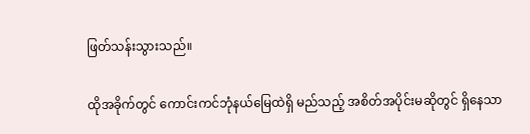ဖြတ်သန်းသွားသည်။

ထိုအခိုက်တွင် ကောင်းကင်ဘုံနယ်မြေထဲရှိ မည်သည့် အစိတ်အပိုင်းမဆိုတွင် ရှိနေသာ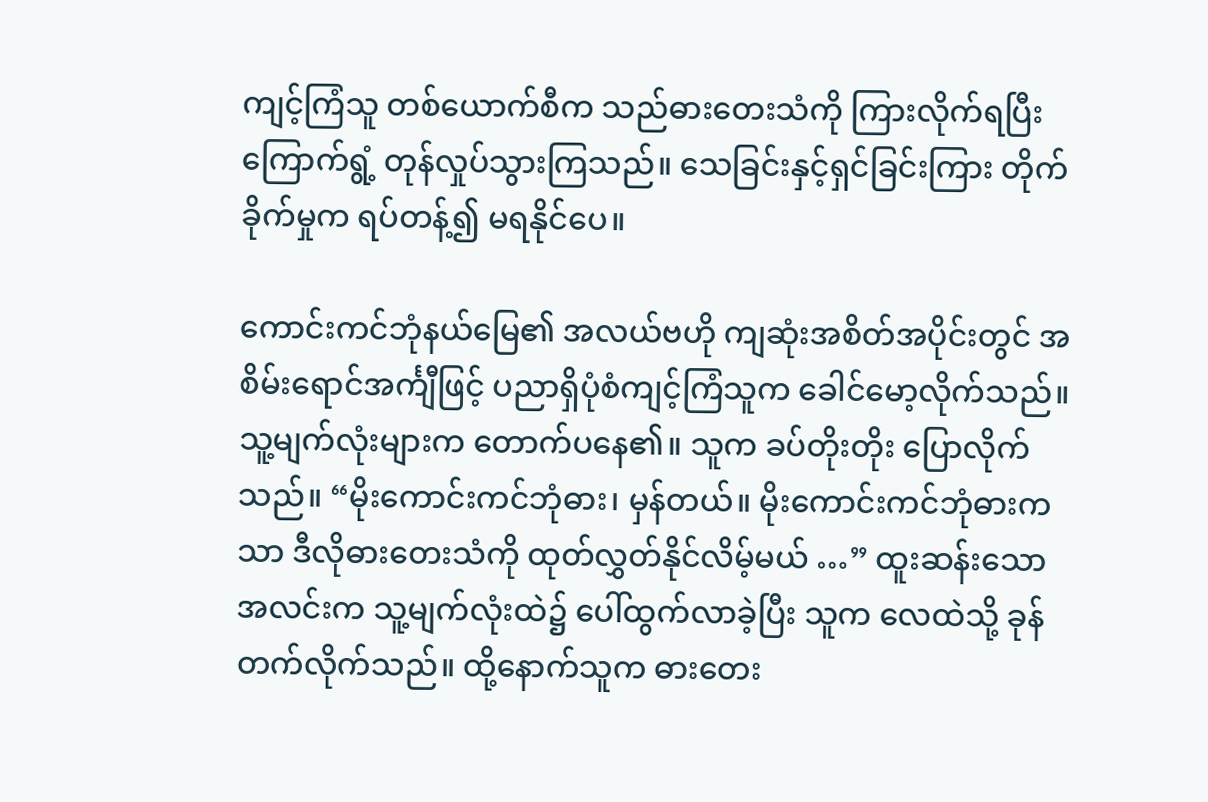ကျင့်ကြံသူ တစ်ယောက်စီက သည်ဓားတေးသံကို ကြားလိုက်ရပြီး ကြောက်ရွံ့ တုန်လှုပ်သွားကြသည်။ သေခြင်းနှင့်ရှင်ခြင်းကြား တိုက်ခိုက်မှုက ရပ်တန့်၍ မရနိုင်ပေ။

ကောင်းကင်ဘုံနယ်မြေ၏ အလယ်ဗဟို ကျဆုံးအစိတ်အပိုင်းတွင် အစိမ်းရောင်အင်္ကျီဖြင့် ပညာရှိပုံစံကျင့်ကြံသူက ခေါင်မော့လိုက်သည်။ သူ့မျက်လုံးများက တောက်ပနေ၏။ သူက ခပ်တိုးတိုး ပြောလိုက်သည်။ “မိုးကောင်းကင်ဘုံဓား၊ မှန်တယ်။ မိုးကောင်းကင်ဘုံဓားကသာ ဒီလိုဓားတေးသံကို ထုတ်လွှတ်နိုင်လိမ့်မယ် …” ထူးဆန်းသောအလင်းက သူ့မျက်လုံးထဲ၌ ပေါ်ထွက်လာခဲ့ပြီး သူက လေထဲသို့ ခုန်တက်လိုက်သည်။ ထို့နောက်သူက ဓားတေး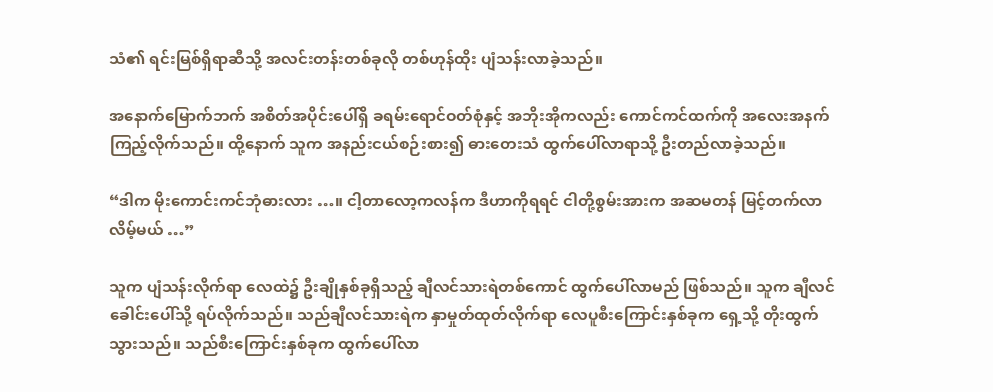သံ၏ ရင်းမြစ်ရှိရာဆီသို့ အလင်းတန်းတစ်ခုလို တစ်ဟုန်ထိုး ပျံသန်းလာခဲ့သည်။

အနောက်မြောက်ဘက် အစိတ်အပိုင်းပေါ်ရှိ ခရမ်းရောင်ဝတ်စုံနှင့် အဘိုးအိုကလည်း ကောင်ကင်ထက်ကို အလေးအနက် ကြည့်လိုက်သည်။ ထို့နောက် သူက အနည်းငယ်စဉ်းစား၍ ဓားတေးသံ ထွက်ပေါ်လာရာသို့ ဦးတည်လာခဲ့သည်။

“ဒါက မိုးကောင်းကင်ဘုံဓားလား …။ ငါ့တာလော့ကလန်က ဒီဟာကိုရရင် ငါတို့စွမ်းအားက အဆမတန် မြင့်တက်လာလိမ့်မယ် …”

သူက ပျံသန်းလိုက်ရာ လေထဲ၌ ဦးချိုနှစ်ခုရှိသည့် ချီလင်သားရဲတစ်ကောင် ထွက်ပေါ်လာမည် ဖြစ်သည်။ သူက ချီလင်ခေါင်းပေါ်သို့ ရပ်လိုက်သည်။ သည်ချီလင်သားရဲက နှာမှုတ်ထုတ်လိုက်ရာ လေပူစီးကြောင်းနှစ်ခုက ရှေ့သို့ တိုးထွက်သွားသည်။ သည်စီးကြောင်းနှစ်ခုက ထွက်ပေါ်လာ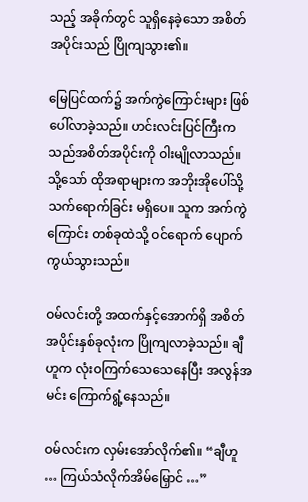သည့် အခိုက်တွင် သူရှိနေခဲ့သော အစိတ်အပိုင်းသည် ပြိုကျသွား၏။

မြေပြင်ထက်၌ အက်ကွဲကြောင်းများ ဖြစ်ပေါ်လာခဲ့သည်။ ဟင်းလင်းပြင်ကြီးက သည်အစိတ်အပိုင်းကို ဝါးမျိုလာသည်။ သို့သော် ထိုအရာများက အဘိုးအိုပေါ်သို့ သက်ရောက်ခြင်း မရှိပေ။ သူက အက်ကွဲကြောင်း တစ်ခုထဲသို့ ဝင်ရောက် ပျောက်ကွယ်သွားသည်။

ဝမ်လင်းတို့ အထက်နှင့်အောက်ရှိ အစိတ်အပိုင်းနှစ်ခုလုံးက ပြိုကျလာခဲ့သည်။ ချီဟူက လုံးဝကြက်သေသေနေပြီး အလွန်အမင်း ကြောက်ရွံ့နေသည်။

ဝမ်လင်းက လှမ်းအော်လိုက်၏။ “ချီဟူ … ကြယ်သံလိုက်အိမ်မြှောင် …”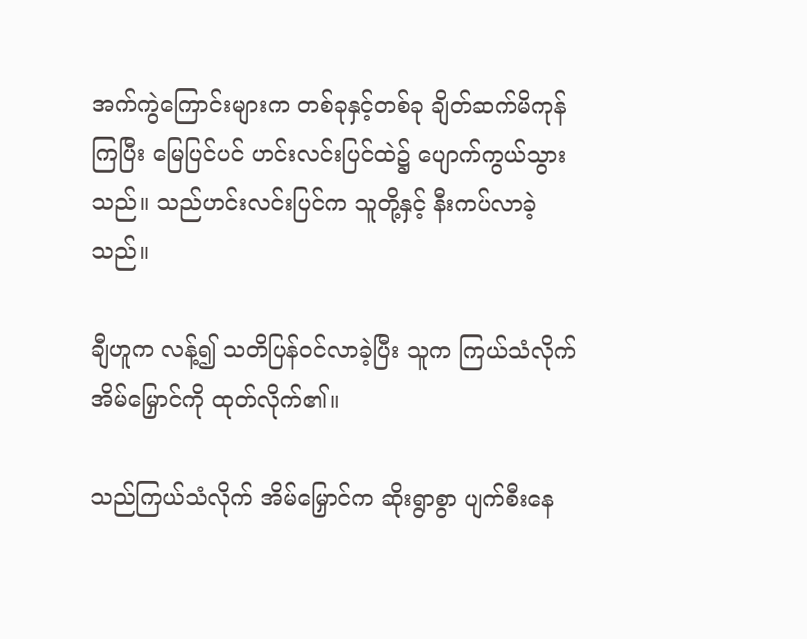အက်ကွဲကြောင်းများက တစ်ခုနှင့်တစ်ခု ချိတ်ဆက်မိကုန်ကြပြီး မြေပြင်ပင် ဟင်းလင်းပြင်ထဲ၌ ပျောက်ကွယ်သွားသည်။ သည်ဟင်းလင်းပြင်က သူတို့နှင့် နီးကပ်လာခဲ့သည်။

ချီဟူက လန့်၍ သတိပြန်ဝင်လာခဲ့ပြီး သူက ကြယ်သံလိုက် အိမ်မြှောင်ကို ထုတ်လိုက်၏။

သည်ကြယ်သံလိုက် အိမ်မြှောင်က ဆိုးရွာစွာ ပျက်စီးနေ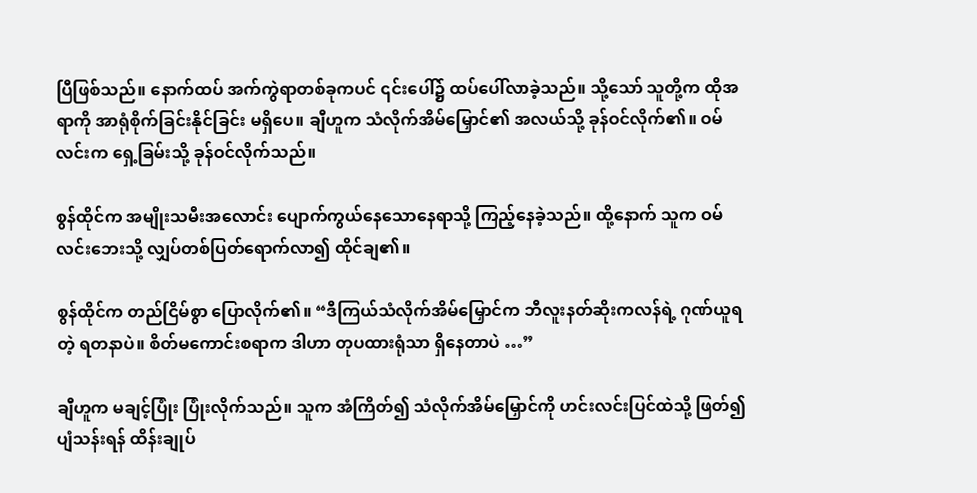ပြီဖြစ်သည်။ နောက်ထပ် အက်ကွဲရာတစ်ခုကပင် ၎င်းပေါ်၌ ထပ်ပေါ်လာခဲ့သည်။ သို့သော် သူတို့က ထိုအရာကို အာရုံစိုက်ခြင်းနိုင်ခြင်း မရှိပေ။ ချီဟူက သံလိုက်အိမ်မြှောင်၏ အလယ်သို့ ခုန်ဝင်လိုက်၏။ ဝမ်လင်းက ရှေ့ခြမ်းသို့ ခုန်ဝင်လိုက်သည်။

စွန်ထိုင်က အမျိုးသမီးအလောင်း ပျောက်ကွယ်နေသောနေရာသို့ ကြည့်နေခဲ့သည်။ ထို့နောက် သူက ဝမ်လင်းဘေးသို့ လျှပ်တစ်ပြတ်ရောက်လာ၍ ထိုင်ချ၏။

စွန်ထိုင်က တည်ငြိမ်စွာ ပြောလိုက်၏။ “ဒီကြယ်သံလိုက်အိမ်မြှောင်က ဘီလူးနတ်ဆိုးကလန်ရဲ့ ဂုဏ်ယူရတဲ့ ရတနာပဲ။ စိတ်မကောင်းစရာက ဒါဟာ တုပထားရုံသာ ရှိနေတာပဲ …”

ချီဟူက မချင့်ပြုံး ပြုံးလိုက်သည်။ သူက အံကြိတ်၍ သံလိုက်အိမ်မြှောင်ကို ဟင်းလင်းပြင်ထဲသို့ ဖြတ်၍ ပျံသန်းရန် ထိန်းချုပ်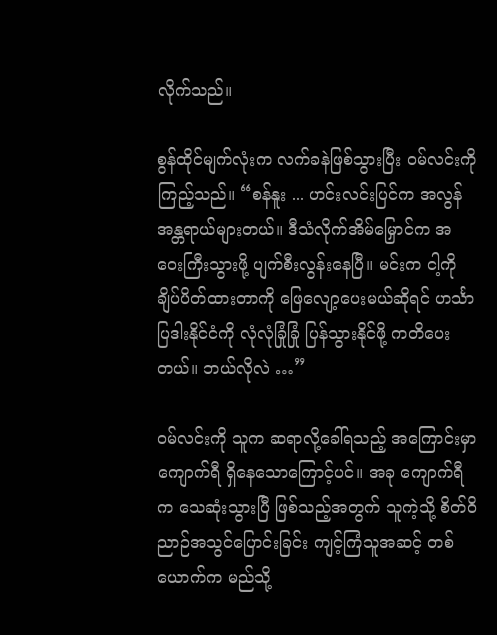လိုက်သည်။

စွန်ထိုင်မျက်လုံးက လက်ခနဲဖြစ်သွားပြီး ဝမ်လင်းကို ကြည့်သည်။ “စန်နူး ... ဟင်းလင်းပြင်က အလွန်အန္တရာယ်များတယ်။ ဒီသံလိုက်အိမ်မြှောင်က အဝေးကြီးသွားဖို့ ပျက်စီးလွန်းနေပြီ။ မင်းက ငါ့ကို ချိပ်ပိတ်ထားတာကို ဖြေလျော့ပေးမယ်ဆိုရင် ဟင်္သာပြဒါးနိုင်ငံကို လုံလုံခြုံခြုံ ပြန်သွားနိုင်ဖို့ ကတိပေးတယ်။ ဘယ်လိုလဲ …”

ဝမ်လင်းကို သူက ဆရာလို့ခေါ်ရသည့် အကြောင်းမှာ ကျောက်ရီ ရှိနေသောကြောင့်ပင်။ အခု ကျောက်ရီက သေဆုံးသွားပြီ ဖြစ်သည့်အတွက် သူကဲ့သို့ စိတ်ဝိညာဉ်အသွင်ပြောင်းခြင်း ကျင့်ကြံသူအဆင့် တစ်ယောက်က မည်သို့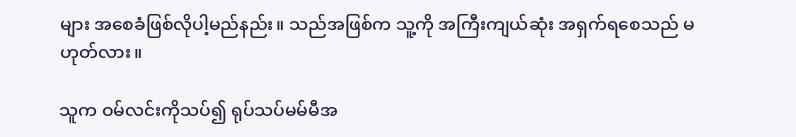များ အစေခံဖြစ်လိုပါ့မည်နည်း။ သည်အဖြစ်က သူ့ကို အကြီးကျယ်ဆုံး အရှက်ရစေသည် မဟုတ်လား။

သူက ဝမ်လင်းကိုသပ်၍ ရုပ်သပ်မမ်မီအ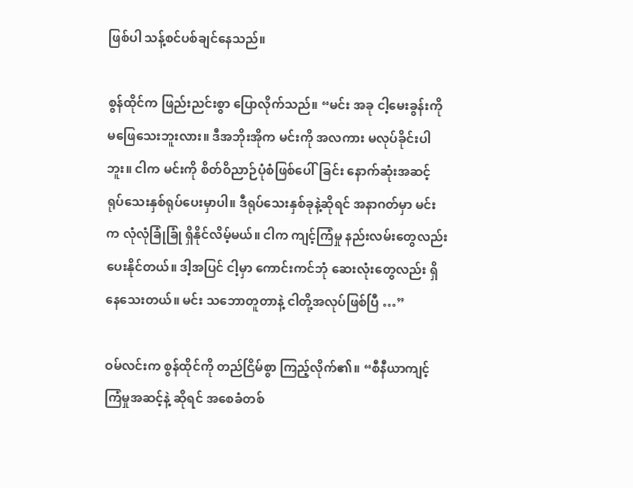ဖြစ်ပါ သန့်စင်ပစ်ချင်နေသည်။

စွန်ထိုင်က ဖြည်းညင်းစွာ ပြောလိုက်သည်။ “မင်း အခု ငါ့မေးခွန်းကို မဖြေသေးဘူးလား။ ဒီအဘိုးအိုက မင်းကို အလကား မလုပ်ခိုင်းပါဘူး။ ငါက မင်းကို စိတ်ဝိညာဉ်ပုံစံဖြစ်ပေါ်ခြင်း နောက်ဆုံးအဆင့် ရုပ်သေးနှစ်ရုပ်ပေးမှာပါ။ ဒီရုပ်သေးနှစ်ခုနဲ့ဆိုရင် အနာဂတ်မှာ မင်းက လုံလုံခြုံခြုံ ရှိနိုင်လိမ့်မယ်။ ငါက ကျင့်ကြံမှု နည်းလမ်းတွေလည်း ပေးနိုင်တယ်။ ဒါ့အပြင် ငါ့မှာ ကောင်းကင်ဘုံ ဆေးလုံးတွေလည်း ရှိနေသေးတယ်။ မင်း သဘောတူတာနဲ့ ငါတို့အလုပ်ဖြစ်ပြီ …”

ဝမ်လင်းက စွန်ထိုင်ကို တည်ငြိမ်စွာ ကြည့်လိုက်၏။ “စီနီယာကျင့်ကြံမှုအဆင့်နဲ့ ဆိုရင် အစေခံတစ်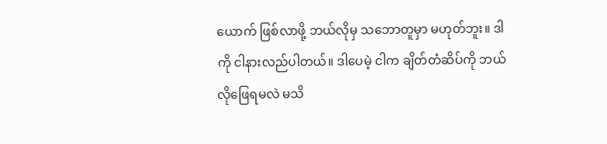ယောက် ဖြစ်လာဖို့ ဘယ်လိုမှ သဘောတူမှာ မဟုတ်ဘူး။ ဒါကို ငါနားလည်ပါတယ်။ ဒါပေမဲ့ ငါက ချိတ်တံဆိပ်ကို ဘယ်လိုဖြေရမလဲ မသိ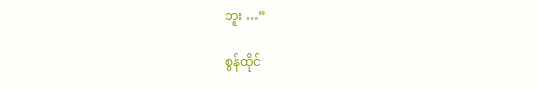ဘူး …”

စွန်ထိုင်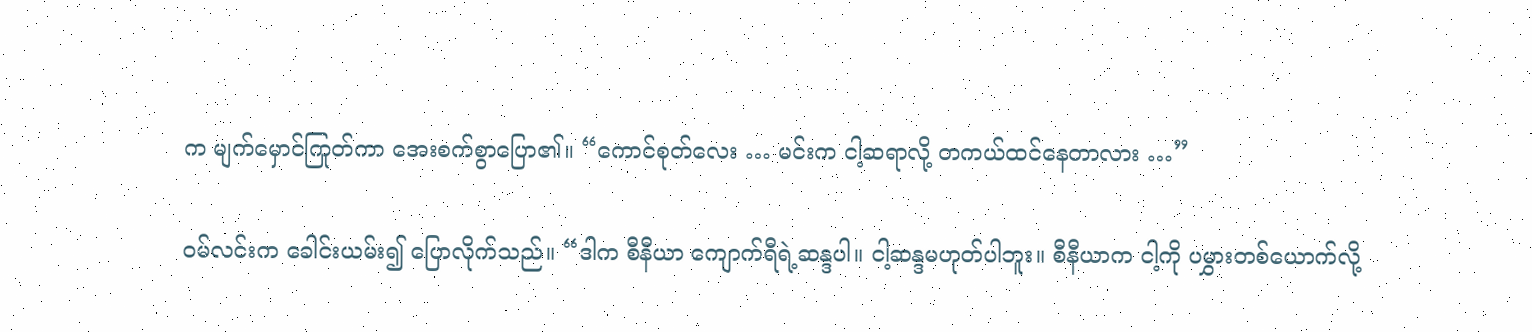က မျက်မှောင်ကြုတ်ကာ အေးစက်စွာပြော၏။ “ကောင်စုတ်လေး … မင်းက ငါ့ဆရာလို့ တကယ်ထင်နေတာလား …”

ဝမ်လင်းက ခေါင်းယမ်း၍ ပြောလိုက်သည်။ “ဒါက စီနီယာ ကျောက်ရီရဲ့ဆန္ဒပါ။ ငါ့ဆန္ဒမဟုတ်ပါဘူး။ စီနီယာက ငါ့ကို ပမွှားတစ်ယောက်လို့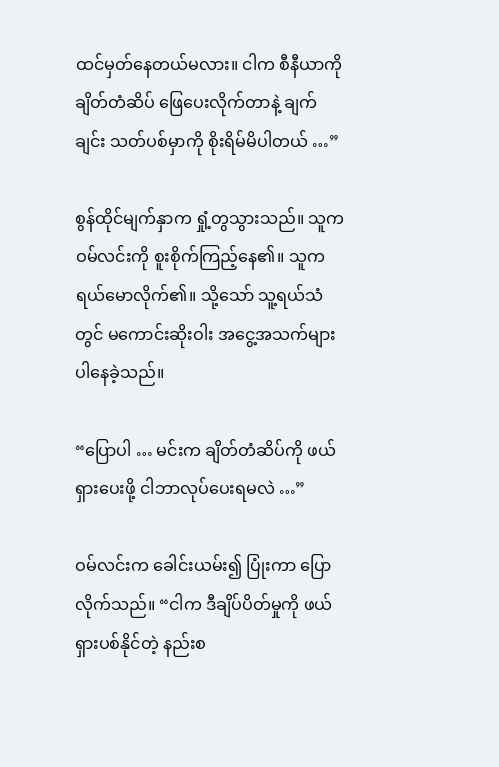ထင်မှတ်နေတယ်မလား။ ငါက စီနီယာကို ချိတ်တံဆိပ် ဖြေပေးလိုက်တာနဲ့ ချက်ချင်း သတ်ပစ်မှာကို စိုးရိမ်မိပါတယ် …”

စွန်ထိုင်မျက်နှာက ရှုံ့တွသွားသည်။ သူက ဝမ်လင်းကို စူးစိုက်ကြည့်နေ၏။ သူက ရယ်မောလိုက်၏။ သို့သော် သူ့ရယ်သံတွင် မကောင်းဆိုးဝါး အငွေ့အသက်များ ပါနေခဲ့သည်။

“ပြောပါ … မင်းက ချိတ်တံဆိပ်ကို ဖယ်ရှားပေးဖို့ ငါဘာလုပ်ပေးရမလဲ …”

ဝမ်လင်းက ခေါင်းယမ်း၍ ပြုံးကာ ပြောလိုက်သည်။ “ငါက ဒီချိပ်ပိတ်မှုကို ဖယ်ရှားပစ်နိုင်တဲ့ နည်းစ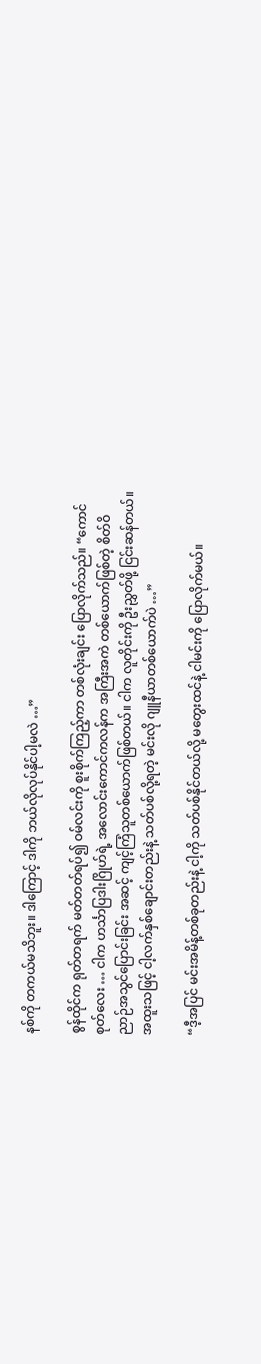နစ်ကို တကယ်မသိဘူး။ ဒါကြောင့် ဒါကို ဘယ်လိုလုပ်နိုင်ပါ့မလဲ …”

စွန်ထိုင်က ရုတ်တရက် မတ်တတ်ရပ်၍ ဝမ်လင်းကို စူးစိုက်ကြည့်ကာ တစ်လုံးချင်း ပြောလိုက်သည်။ “ကောင်စုတ်လေး … ငါက ဟင်္သာပြဒါးဂြိုဟ်ရဲ့ အလောင်းကောင်ကလန်က အကြီးအကဲ တစ်ယောက်ဖြစ်တဲ့ စိတ်ဝိညာဉ်အသွင်ပြောင်းခြင်း အဆင့် ကျင့်ကြံသူတစ်ယောက်ဖြစ်တယ်။ ငါက လူတိုင်းကို ဦးညွှတ်ဖို့ ငြင်းဆန်တယ်။ အထူးသဖြင့် ငါ့လက်နှစ်ချောင်းတည်းနဲ့ သတ်ပစ်လို့ရတဲ့ မင်းလို ဂျူနီယာတစ်ယောက်ပဲ …”

“ဒီ့အပြင် မင်းအမိန့်တစ်ခုတည်းနဲ့ ငါ့ကို သတ်ပစ်နိုင်တယ်လို့ မတွေးထင်နဲ့ ငါမင်းကို ပြောလိုက်မယ်။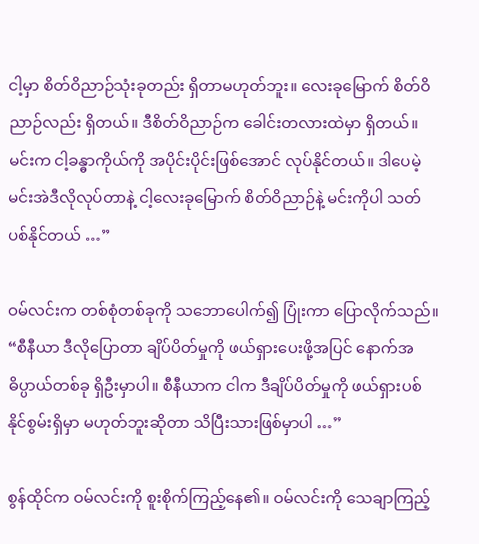ငါ့မှာ စိတ်ဝိညာဉ်သုံးခုတည်း ရှိတာမဟုတ်ဘူး။ လေးခုမြောက် စိတ်ဝိညာဉ်လည်း ရှိတယ်။ ဒီစိတ်ဝိညာဉ်က ခေါင်းတလားထဲမှာ ရှိတယ်။ မင်းက ငါ့ခန္ဓာကိုယ်ကို အပိုင်းပိုင်းဖြစ်အောင် လုပ်နိုင်တယ်။ ဒါပေမဲ့ မင်းအဲဒီလိုလုပ်တာနဲ့ ငါ့လေးခုမြောက် စိတ်ဝိညာဉ်နဲ့ မင်းကိုပါ သတ်ပစ်နိုင်တယ် …”

ဝမ်လင်းက တစ်စုံတစ်ခုကို သဘောပေါက်၍ ပြုံးကာ ပြောလိုက်သည်။ “စီနီယာ ဒီလိုပြောတာ ချိပ်ပိတ်မှုကို ဖယ်ရှားပေးဖို့အပြင် နောက်အဓိပ္ပာယ်တစ်ခု ရှိဦးမှာပါ။ စီနီယာက ငါက ဒီချိပ်ပိတ်မှုကို ဖယ်ရှားပစ်နိုင်စွမ်းရှိမှာ မဟုတ်ဘူးဆိုတာ သိပြီးသားဖြစ်မှာပါ …”

စွန်ထိုင်က ဝမ်လင်းကို စူးစိုက်ကြည့်နေ၏။ ဝမ်လင်းကို သေချာကြည့်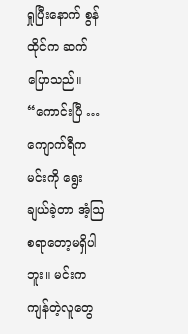ရှုပြီးနောက် စွန်ထိုင်က ဆက်ပြောသည်။ “ကောင်းပြီ … ကျောက်ရီက မင်းကို ရွေးချယ်ခဲ့တာ အံ့ဩစရာတော့မရှိပါဘူး။ မင်းက ကျန်တဲ့လူတွေ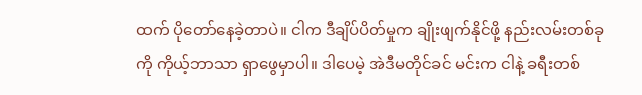ထက် ပိုတော်နေခဲ့တာပဲ။ ငါက ဒီချိပ်ပိတ်မှုက ချိုးဖျက်နိုင်ဖို့ နည်းလမ်းတစ်ခုကို ကိုယ့်ဘာသာ ရှာဖွေမှာပါ။ ဒါပေမဲ့ အဲဒီမတိုင်ခင် မင်းက ငါနဲ့ ခရီးတစ်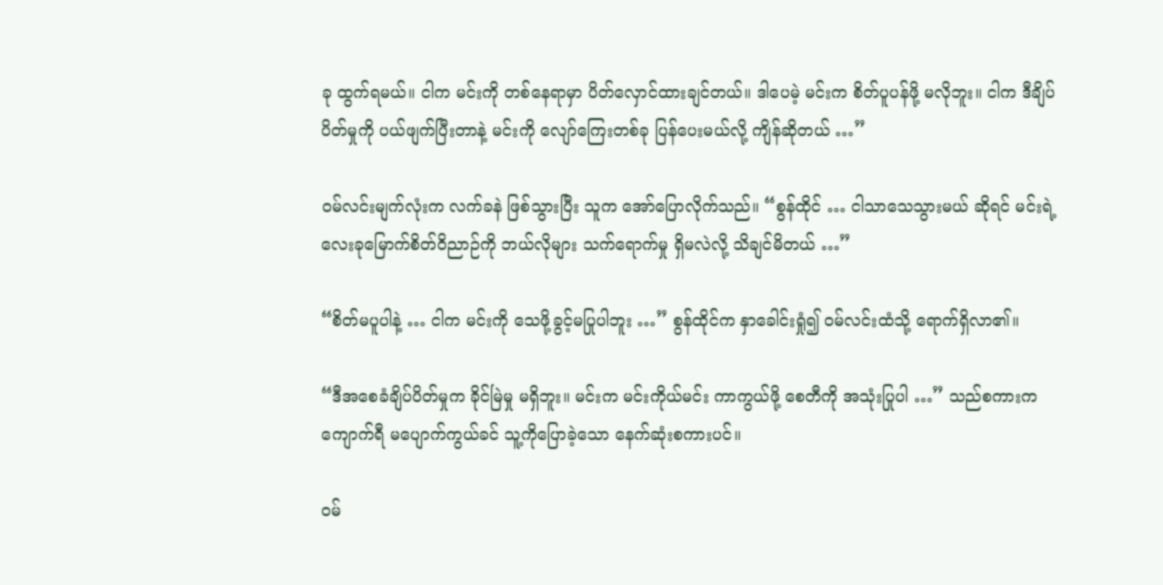ခု ထွက်ရမယ်။ ငါက မင်းကို တစ်နေရာမှာ ပိတ်လှောင်ထားချင်တယ်။ ဒါပေမဲ့ မင်းက စိတ်ပူပန်ဖို့ မလိုဘူး။ ငါက ဒီချိပ်ပိတ်မှုကို ပယ်ဖျက်ပြီးတာနဲ့ မင်းကို လျော်ကြေးတစ်ခု ပြန်ပေးမယ်လို့ ကျိန်ဆိုတယ် …”

ဝမ်လင်းမျက်လုံးက လက်ခနဲ ဖြစ်သွားပြီး သူက အော်ပြောလိုက်သည်။ “စွန်ထိုင် … ငါသာသေသွားမယ် ဆိုရင် မင်းရဲ့ လေးခုမြောက်စိတ်ဝိညာဉ်ကို ဘယ်လိုများ သက်ရောက်မှု ရှိမလဲလို့ သိချင်မိတယ် …”

“စိတ်မပူပါနဲ့ … ငါက မင်းကို သေဖို့ခွင့်မပြုပါဘူး …” စွန်ထိုင်က နှာခေါင်းရှုံ၍ ဝမ်လင်းထံသို့ ရောက်ရှိလာ၏။

“ဒီအစေခံချိပ်ပိတ်မှုက ခိုင်မြဲမှု မရှိဘူး။ မင်းက မင်းကိုယ်မင်း ကာကွယ်ဖို့ စေတီကို အသုံးပြုပါ …” သည်စကားက ကျောက်ရီ မပျောက်ကွယ်ခင် သူ့ကိုပြောခဲ့သော နေက်ဆုံးစကားပင်။

ဝမ်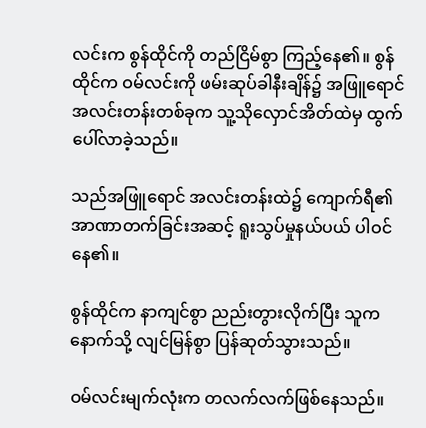လင်းက စွန်ထိုင်ကို တည်ငြိမ်စွာ ကြည့်နေ၏။ စွန်ထိုင်က ဝမ်လင်းကို ဖမ်းဆုပ်ခါနီးချိန်၌ အဖြူရောင် အလင်းတန်းတစ်ခုက သူ့သိုလှောင်အိတ်ထဲမှ ထွက်ပေါ်လာခဲ့သည်။

သည်အဖြူရောင် အလင်းတန်းထဲ၌ ကျောက်ရီ၏ အာဏာတက်ခြင်းအဆင့် ရူးသွပ်မှုနယ်ပယ် ပါဝင်နေ၏။

စွန်ထိုင်က နာကျင်စွာ ညည်းတွားလိုက်ပြီး သူက နောက်သို့ လျင်မြန်စွာ ပြန်ဆုတ်သွားသည်။

ဝမ်လင်းမျက်လုံးက တလက်လက်ဖြစ်နေသည်။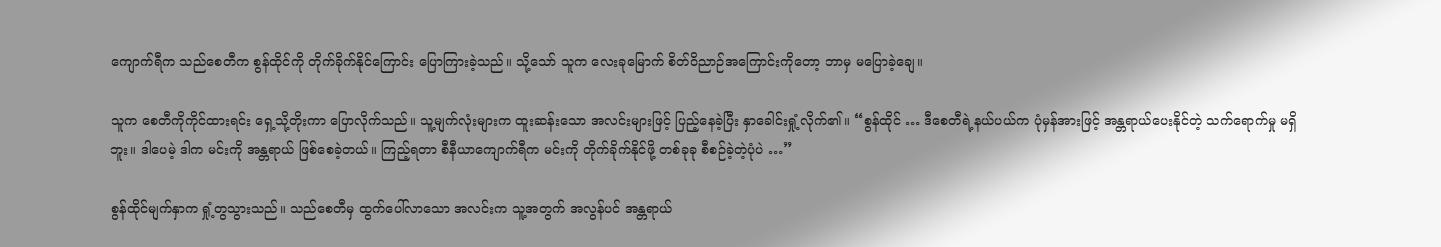ကျောက်ရီက သည်စေတီက စွန်ထိုင်ကို တိုက်ခိုက်နိုင်ကြောင်း ပြောကြားခဲ့သည်။ သို့သော် သူက လေးခုမြောက် စိတ်ဝိညာဉ်အကြောင်းကိုတော့ ဘာမှ မပြောခဲ့ချေ။

သူက စေတီကိုကိုင်ထားရင်း ရှေ့သို့တိုးကာ ပြောလိုက်သည်။ သူ့မျက်လုံးများက ထူးဆန်းသော အလင်းများဖြင့် ပြည့်နေခဲ့ပြီး နှာခေါင်းရှုံ့လိုက်၏။ “စွန်ထိုင် … ဒီစေတီရဲ့နယ်ပယ်က ပုံမှန်အားဖြင့် အန္တရာယ်ပေးနိုင်တဲ့ သက်ရောက်မှု မရှိဘူး။ ဒါပေမဲ့ ဒါက မင်းကို အန္တရာယ် ဖြစ်စေခဲ့တယ်။ ကြည့်ရတာ စီနီယာကျောက်ရီက မင်းကို တိုက်ခိုက်နိုင်ဖို့ တစ်ခုခု စီစဉ်ခဲ့တဲ့ပုံပဲ …”

စွန်ထိုင်မျက်နှာက ရှုံ့တွသွားသည်။ သည်စေတီမှ ထွက်ပေါ်လာသော အလင်းက သူ့အတွက် အလွန်ပင် အန္တရာယ်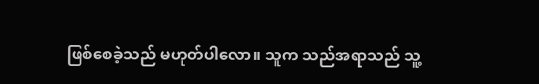ဖြစ်စေခဲ့သည် မဟုတ်ပါလော။ သူက သည်အရာသည် သူ့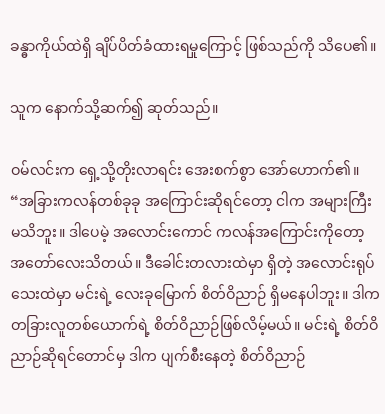ခန္ဓာကိုယ်ထဲရှိ ချိပ်ပိတ်ခံထားရမှုကြောင့် ဖြစ်သည်ကို သိပေ၏။

သူက နောက်သို့ဆက်၍ ဆုတ်သည်။

ဝမ်လင်းက ရှေ့သို့တိုးလာရင်း အေးစက်စွာ အော်ဟောက်၏။ “အခြားကလန်တစ်ခုခု အကြောင်းဆိုရင်တော့ ငါက အများကြီး မသိဘူး။ ဒါပေမဲ့ အလောင်းကောင် ကလန်အကြောင်းကိုတော့ အတော်လေးသိတယ်။ ဒီခေါင်းတလားထဲမှာ ရှိတဲ့ အလောင်းရုပ်သေးထဲမှာ မင်းရဲ့ လေးခုမြောက် စိတ်ဝိညာဉ် ရှိမနေပါဘူး။ ဒါက တခြားလူတစ်ယောက်ရဲ့ စိတ်ဝိညာဉ်ဖြစ်လိမ့်မယ်။ မင်းရဲ့ စိတ်ဝိညာဉ်ဆိုရင်တောင်မှ ဒါက ပျက်စီးနေတဲ့ စိတ်ဝိညာဉ်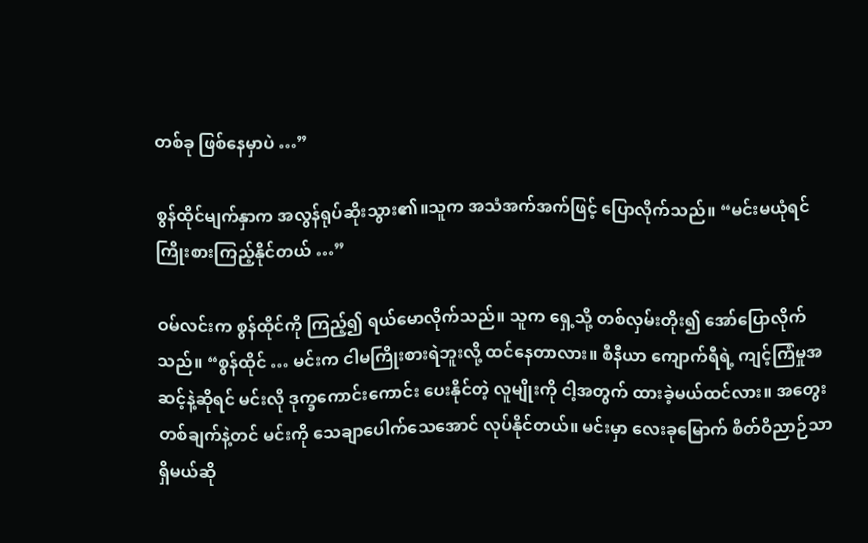တစ်ခု ဖြစ်နေမှာပဲ …”

စွန်ထိုင်မျက်နှာက အလွန်ရုပ်ဆိုးသွား၏။သူက အသံအက်အက်ဖြင့် ပြောလိုက်သည်။ “မင်းမယုံရင် ကြိုးစားကြည့်နိုင်တယ် …”

ဝမ်လင်းက စွန်ထိုင်ကို ကြည့်၍ ရယ်မောလိုက်သည်။ သူက ရှေ့သို့ တစ်လှမ်းတိုး၍ အော်ပြောလိုက်သည်။ “စွန်ထိုင် … မင်းက ငါမကြိုးစားရဲဘူးလို့ ထင်နေတာလား။ စီနီယာ ကျောက်ရီရဲ့ ကျင့်ကြံမှုအဆင့်နဲ့ဆိုရင် မင်းလို ဒုက္ခကောင်းကောင်း ပေးနိုင်တဲ့ လူမျိုးကို ငါ့အတွက် ထားခဲ့မယ်ထင်လား။ အတွေးတစ်ချက်နဲ့တင် မင်းကို သေချာပေါက်သေအောင် လုပ်နိုင်တယ်။ မင်းမှာ လေးခုမြောက် စိတ်ဝိညာဉ်သာ ရှိမယ်ဆို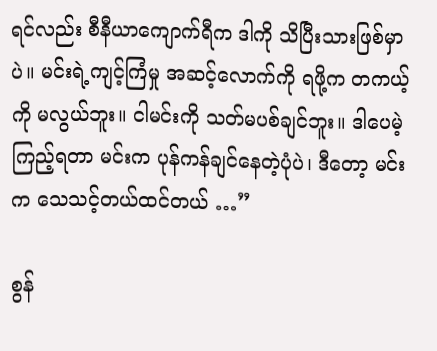ရင်လည်း စီနီယာကျောက်ရီက ဒါကို သိပြီးသားဖြစ်မှာပဲ။ မင်းရဲ့ကျင့်ကြံမှု အဆင့်လောက်ကို ရဖို့က တကယ့်ကို မလွယ်ဘူး။ ငါမင်းကို သတ်မပစ်ချင်ဘူး။ ဒါပေမဲ့ ကြည့်ရတာ မင်းက ပုန်ကန်ချင်နေတဲ့ပုံပဲ၊ ဒီတော့ မင်းက သေသင့်တယ်ထင်တယ် …”

စွန်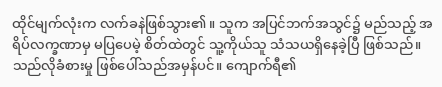ထိုင်မျက်လုံးက လက်ခနဲဖြစ်သွား၏။ သူက အပြင်ဘက်အသွင်၌ မည်သည့် အရိပ်လက္ခဏာမှ မပြပေမဲ့ စိတ်ထဲတွင် သူ့ကိုယ်သူ သံသယရှိနေခဲ့ပြီ ဖြစ်သည်။ သည်လိုခံစားမှု ဖြစ်ပေါ်သည်အမှန်ပင်။ ကျောက်ရီ၏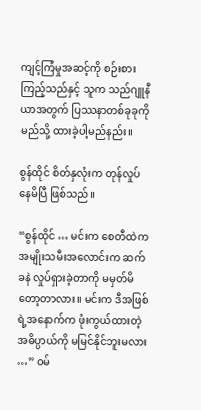ကျင့်ကြံမှုအဆင့်ကို စဉ်းစားကြည့်သည်နှင့် သူက သည်ဂျူနီယာအတွက် ပြဿနာတစ်ခုခုကို မည်သို့ ထားခဲ့ပါ့မည်နည်း။

စွန်ထိုင် စိတ်နှလုံးက တုန်လှုပ်နေမိပြီ ဖြစ်သည်။

“စွန်ထိုင် … မင်းက စေတီထဲက အမျိုးသမီးအလောင်းက ဆက်ခနဲ လှုပ်ရှားခဲ့တာကို မမှတ်မိတော့တာလား။ မင်းက ဒီအဖြစ်ရဲ့အနောက်က ဖုံးကွယ်ထားတဲ့ အဓိပ္ပာယ်ကို မမြင်နိုင်ဘူးမလား …” ဝမ်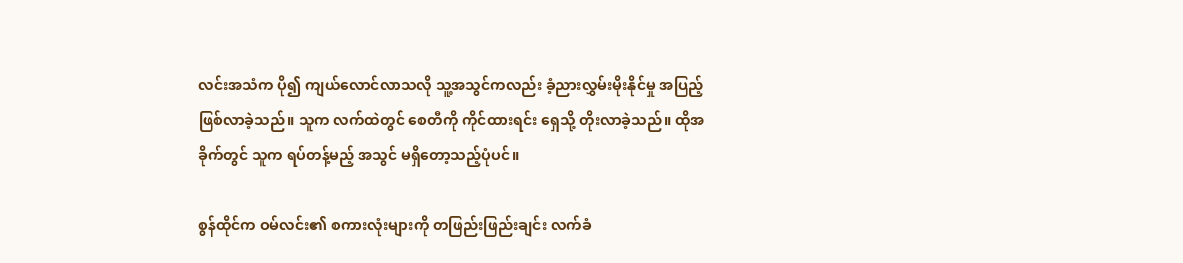လင်းအသံက ပို၍ ကျယ်လောင်လာသလို သူ့အသွင်ကလည်း ခံ့ညားလွှမ်းမိုးနိုင်မှု အပြည့်ဖြစ်လာခဲ့သည်။ သူက လက်ထဲတွင် စေတီကို ကိုင်ထားရင်း ရှေသို့ တိုးလာခဲ့သည်။ ထိုအခိုက်တွင် သူက ရပ်တန့်မည့် အသွင် မရှိတော့သည့်ပုံပင်။

စွန်ထိုင်က ဝမ်လင်း၏ စကားလုံးများကို တဖြည်းဖြည်းချင်း လက်ခံ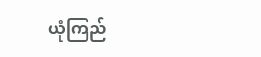ယုံကြည်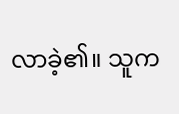လာခဲ့၏။ သူက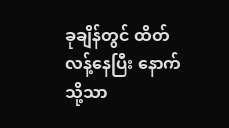ခုချိန်တွင် ထိတ်လန့်နေပြီး နောက်သို့သာ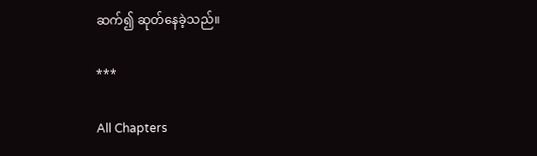ဆက်၍ ဆုတ်နေခဲ့သည်။

***

All Chapters